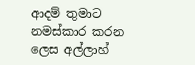ආදම් තුමාට නමස්කාර කරන ලෙස අල්ලාහ්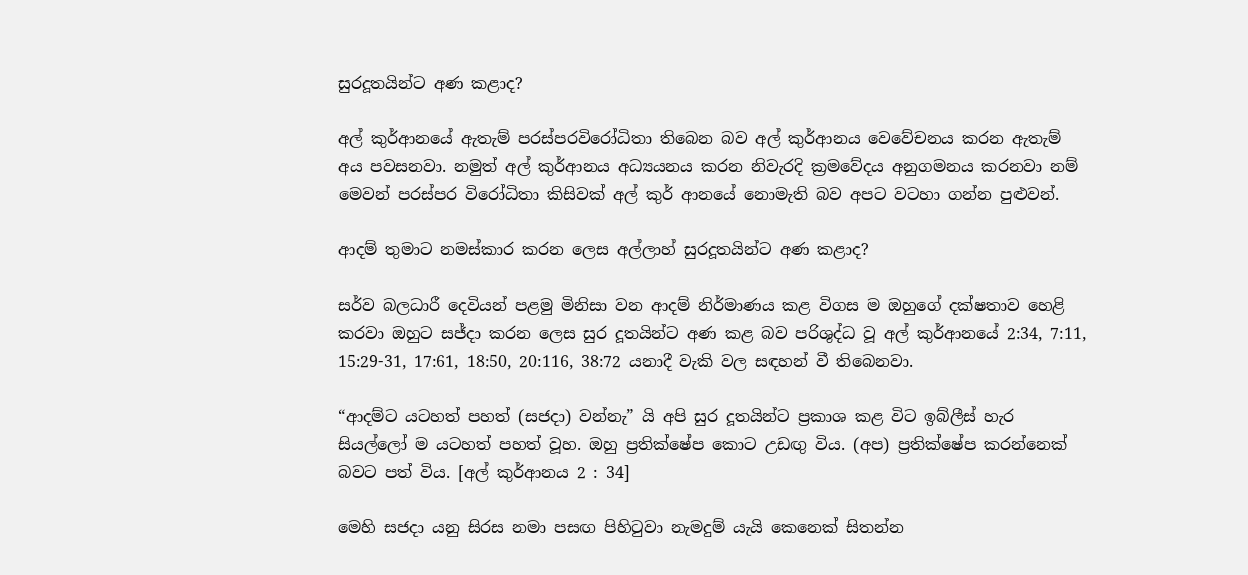සුරදූතයින්ට අණ කළාද?

අල් කුර්ආනයේ ඇතැම් පරස්පරවිරෝධිතා තිබෙන බව අල් කුර්ආනය වෙවේචනය කරන ඇතැම් අය පවසනවා. නමුත් අල් කුර්ආනය අධ්‍යයනය කරන නිවැරදි ක්‍රමවේදය අනුගමනය කරනවා නම් මෙවන් පරස්පර විරෝධිතා කිසිවක් අල් කුර් ආනයේ නොමැති බව අපට වටහා ගන්න පුළුවන්.

ආදම් තුමාට නමස්කාර කරන ලෙස අල්ලාහ් සුරදූතයින්ට අණ කළාද?

සර්ව බලධාරී දෙවියන් පළමු මිනිසා වන ආදම් නිර්මාණය කළ විගස ම ඔහුගේ දක්ෂතාව හෙළි කරවා ඔහුට සජ්දා කරන ලෙස සුර දූතයින්ට අණ කළ බව පරිශුද්ධ වූ අල් කුර්ආනයේ 2:34, 7:11, 15:29-31, 17:61, 18:50, 20:116, 38:72 යනාදී වැකි වල සඳහන් වී තිබෙනවා.

“ආදම්ට යටහත් පහත් (සජදා) වන්නැ” යි අපි සුර දූතයින්ට ප්‍රකාශ කළ විට ඉබ්ලීස් හැර සියල්ලෝ ම යටහත් පහත් වූහ. ඔහු ප්‍රතික්ෂේප කොට උඩඟු විය. (අප) ප්‍රතික්ෂේප කරන්නෙක් බවට පත් විය. [අල් කුර්ආනය 2 : 34]

මෙහි සජදා යනු සිරස නමා පසඟ පිහිටුවා නැමදුම් යැයි කෙනෙක් සිතන්න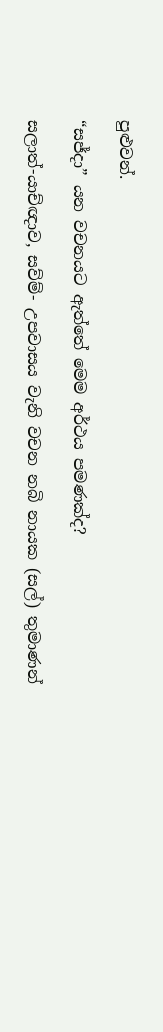පුළුවන්.

“සජ්දා” යන වචනයට ඇත්තේ මෙම අර්ථය පමණක්ද?

සලාත්-යාච්ඥාව, සව්ම්- උපවාසය වැනි වචන නබි නායක (සල්) තුමාණන්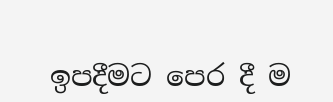ඉපදීමට පෙර දී ම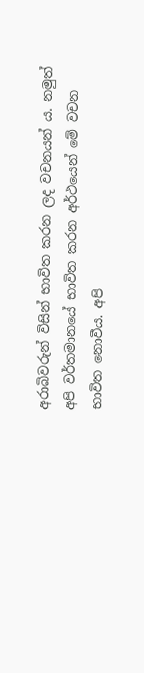අරාබිවරුන් විසින් භාවිත කරන ලද වචනයන් ය. නමුත් අපි වර්තමානයේ භාවිත කරන අර්ථයෙන් මේ වචන භාවිත නොවීය. අපි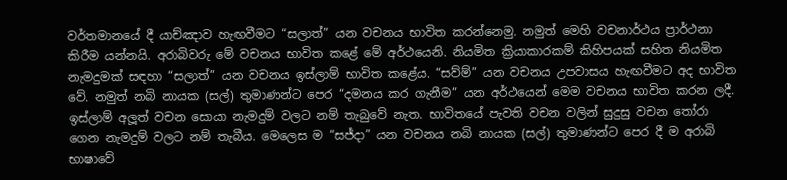වර්තමානයේ දී යාච්ඤාව හැඟවීමට “සලාත්” යන වචනය භාවිත කරන්නෙමු. නමුත් මෙහි වචනාර්ථය ප්‍රාර්ථනා කිරීම යන්නයි. අරාබිවරු මේ වචනය භාවිත කළේ මේ අර්ථයෙනි. නියමිත ක්‍රියාකාරකම් කිහිපයක් සහිත නියමිත නැමදුමක් සඳහා “සලාත්” යන වචනය ඉස්ලාම් භාවිත කළේය. “සව්ම්” යන වචනය උපවාසය හැඟවීමට අද භාවිත වේ. නමුත් නබි නායක (සල්) තුමාණන්ට පෙර “දමනය කර ගැනීම” යන අර්ථයෙන් මෙම වචනය භාවිත කරන ලදී. ඉස්ලාම් අලූත් වචන සොයා නැමදුම් වලට නම් තැබුවේ නැත. භාවිතයේ පැවති වචන වලින් සුදුසු වචන තෝරා ගෙන නැමදුම් වලට නම් තැබීය. මෙලෙස ම “සජ්දා” යන වචනය නබි නායක (සල්) තුමාණන්ට පෙර දී ම අරාබි භාෂාවේ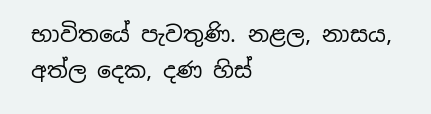භාවිතයේ පැවතුණි. නළල, නාසය, අත්ල දෙක, දණ හිස්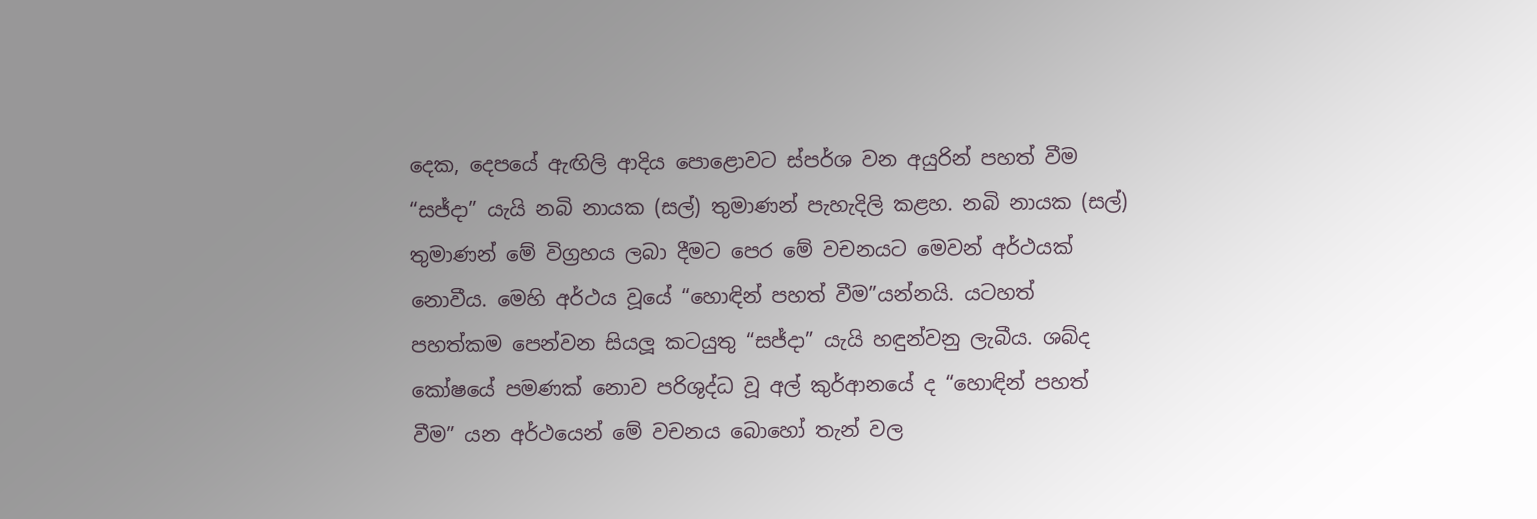දෙක, දෙපයේ ඇඟිලි ආදිය පොළොවට ස්පර්ශ වන අයුරින් පහත් වීම “සජ්දා” යැයි නබි නායක (සල්) තුමාණන් පැහැදිලි කළහ. නබි නායක (සල්) තුමාණන් මේ විග්‍රහය ලබා දීමට පෙර මේ වචනයට මෙවන් අර්ථයක් නොවීය. මෙහි අර්ථය වූයේ “හොඳින් පහත් වීම”යන්නයි. යටහත් පහත්කම පෙන්වන සියලූ කටයුතු “සජ්දා” යැයි හඳුන්වනු ලැබීය. ශබ්ද කෝෂයේ පමණක් නොව පරිශුද්ධ වූ අල් කුර්ආනයේ ද “හොඳින් පහත් වීම” යන අර්ථයෙන් මේ වචනය බොහෝ තැන් වල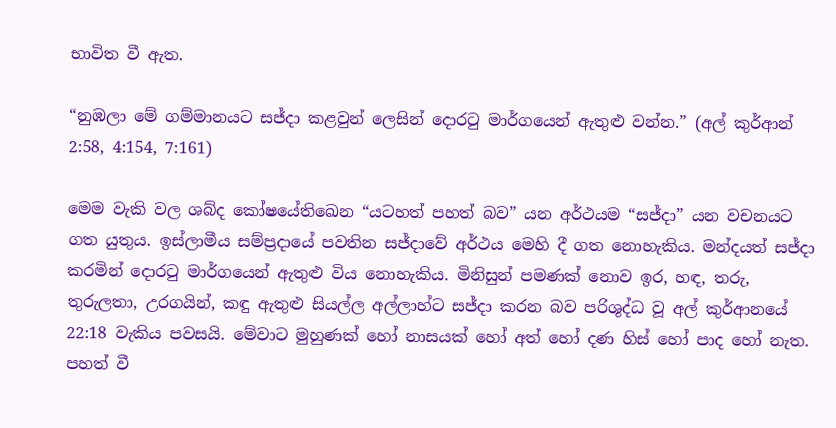භාවිත වී ඇත.

“නුඹලා මේ ගම්මානයට සජ්දා කළවුන් ලෙසින් දොරටු මාර්ගයෙන් ඇතුළු වන්න.” (අල් කුර්ආන් 2:58, 4:154, 7:161)

මෙම වැකි වල ශබ්ද කෝෂයේතිඛෙන “යටහත් පහත් බව” යන අර්ථයම “සජ්දා” යන වචනයට ගත යුතුය. ඉස්ලාමීය සම්ප්‍රදායේ පවතින සජ්දාවේ අර්ථය මෙහි දී ගත නොහැකිය. මන්දයත් සජ්දා කරමින් දොරටු මාර්ගයෙන් ඇතුළු විය නොහැකිය. මිනිසුන් පමණක් නොව ඉර, හඳ, තරු, තුරුලතා, උරගයින්, කඳු ඇතුළු සියල්ල අල්ලාහ්ට සජ්දා කරන බව පරිශුද්ධ වූ අල් කුර්ආනයේ 22:18 වැකිය පවසයි. මේවාට මුහුණක් හෝ නාසයක් හෝ අත් හෝ දණ හිස් හෝ පාද හෝ නැත. පහත් වී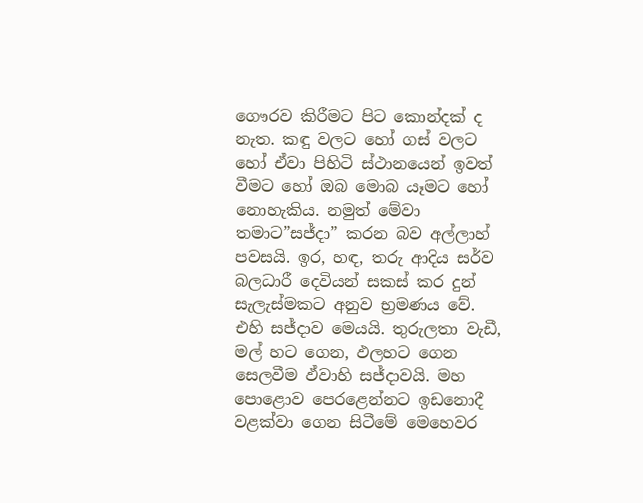ගෞරව කිරීමට පිට කොන්දක් ද නැත. කඳු වලට හෝ ගස් වලට හෝ ඒවා පිහිටි ස්ථානයෙන් ඉවත් වීමට හෝ ඔබ මොබ යෑමට හෝ නොහැකිය. නමුත් මේවා තමාට”සජ්දා” කරන බව අල්ලාහ් පවසයි. ඉර, හඳ, තරු ආදිය සර්ව බලධාරී දෙවියන් සකස් කර දුන් සැලැස්මකට අනුව භ්‍රමණය වේ. එහි සජ්දාව මෙයයි. තුරුලතා වැඩී, මල් හට ගෙන, ඵලහට ගෙන සෙලවීම ඵ්වාහි සජ්දාවයි. මහ පොළොව පෙරළෙන්නට ඉඩනොදී වළක්වා ගෙන සිටීමේ මෙහෙවර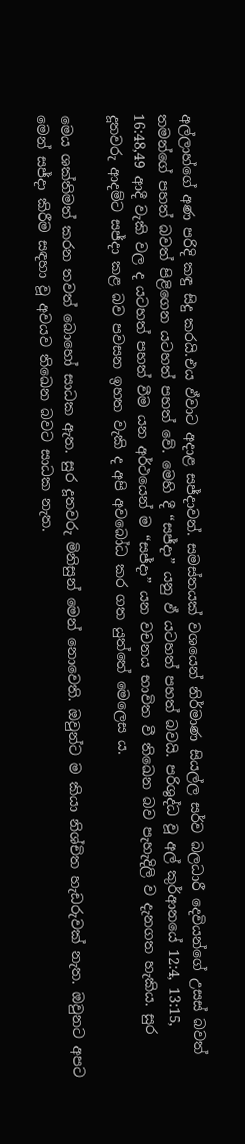අල්ලාහ්ගේ අණ පරිදි කඳු සිදු කරයි.එය ඵ්වාට අදාළ සජ්දාවන්. සමස්තයක් වශයෙන් නිර්මාණ සියල්ල සර්ව බලධාරී දෙවියන්ගේ උසස් බවත් තමන්ගේ පහත් බවත් පිළිගෙන යටහත් පහත් වේ. මෙහි දී “සජ්දා” යනු ඵ් යටහත් පහත් බවයි. පරිශුද්ධ වූ අල් කුර්ආනයේ 12:4, 13:15, 16:48,49 ආදී වැකි වල ද යටහත් පහත් වීම යන අර්ථයෙන් ම “සජ්දා” යන වචනය භාවිත වී තිඛෙන බව පැහැදිලි ව දැනගත හැකිය. සුර දූතවරු ආදම්ට සජ්දා කළ බව පවසන ඉහත වැකි ද අපි අවබෝධ කර ගත යුත්තේ මෙලෙස ය.

මෙය ශක්තිමත් කරන තවත් බොහෝ සාධක ඇත. සුර දූතවරු මිනිසුන් මෙන් නොවෙති. ඔවුන්ට ම කියා නිශ්චිත හැඩරුවක් නැත. ඔවුනට අපට මෙන් සජ්දා කිරීම සඳහා වූ අවයව තිඛෙන බවට සාධක නැත.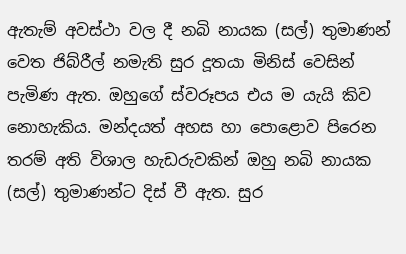ඇතැම් අවස්ථා වල දී නබි නායක (සල්) තුමාණන් වෙත ජිබ්රීල් නමැති සුර දූතයා මිනිස් වෙසින් පැමිණ ඇත. ඔහුගේ ස්වරූපය එය ම යැයි කිව නොහැකිය. මන්දයත් අහස හා පොළොව පිරෙන තරම් අති විශාල හැඩරුවකින් ඔහු නබි නායක (සල්) තුමාණන්ට දිස් වී ඇත. සුර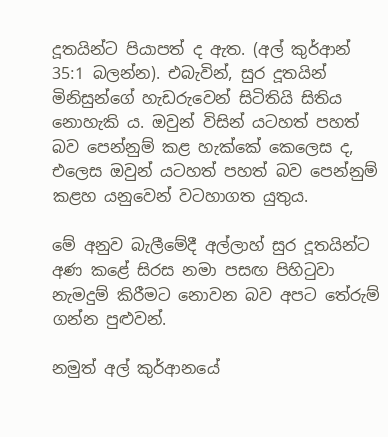දූතයින්ට පියාපත් ද ඇත. (අල් කුර්ආන් 35:1 බලන්න). එබැවින්, සුර දූතයින් මිනිසුන්ගේ හැඩරුවෙන් සිටිතියි සිතිය නොහැකි ය. ඔවුන් විසින් යටහත් පහත් බව පෙන්නුම් කළ හැක්කේ කෙලෙස ද, එලෙස ඔවුන් යටහත් පහත් බව පෙන්නුම් කළහ යනුවෙන් වටහාගත යුතුය.

මේ අනුව බැලීමේදී අල්ලාහ් සුර දූතයින්ට අණ කළේ සිරස නමා පසඟ පිහිටුවා නැමදුම් කිරීමට නොවන බව අපට තේරුම් ගන්න පුළුවන්.

නමුත් අල් කුර්ආනයේ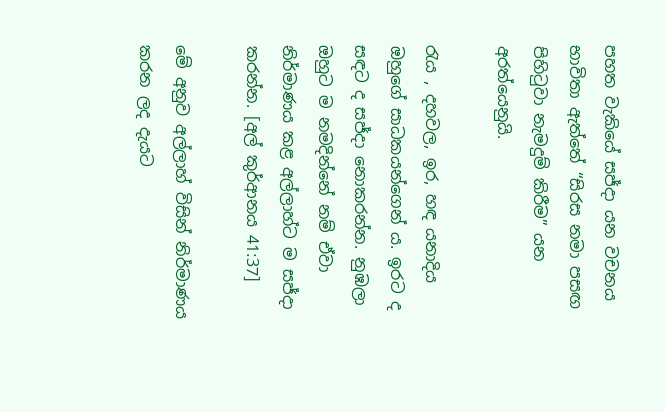පහත වැකියේ සජ්දා යන වචනය භාවිතා ඇත්තේ “සිරස නමා පසඟ පිහිටුවා නැමදුම් කිරීම” යන අරත්යෙනුයි.

රැය , දහවල, ඉර, හඳ යනාදිය ඔහුගේ සාධකයන්ගෙන් ය. ඉරට ද සඳට ද සජ්දා නොකරන්න. නුඹලා ඔහුට ම නමදින්නේ නම් ඒවා නිර්මාණය කළ අල්ලාහ්ට ම සජ්දා කරන්න. [අල් කුර්ආනය 41:37]

මේ අනුව අල්ලාහ් විසින් නිර්මාණය කරන ලද දැයට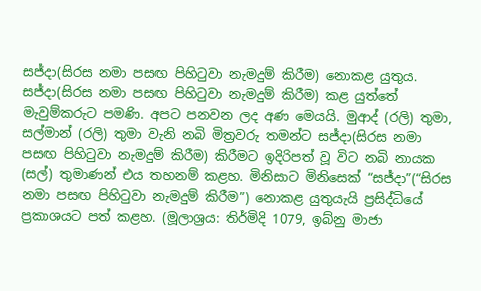සජ්දා(සිරස නමා පසඟ පිහිටුවා නැමදුම් කිරීම) නොකළ යුතුය. සජ්දා(සිරස නමා පසඟ පිහිටුවා නැමදුම් කිරීම) කළ යුත්තේ මැවුම්කරුට පමණි. අපට පනවන ලද අණ මෙයයි. මුආද් (රලි) තුමා, සල්මාන් (රලි) තුමා වැනි නබි මිත්‍රවරු තමන්ට සජ්දා(සිරස නමා පසඟ පිහිටුවා නැමදුම් කිරීම) කිරීමට ඉදිරිපත් වූ විට නබි නායක (සල්) තුමාණන් එය තහනම් කළහ. මිනිසාට මිනිසෙක් “සජ්දා”(“සිරස නමා පසඟ පිහිටුවා නැමදුම් කිරීම”) නොකළ යුතුයැයි ප්‍රසිද්ධියේ ප්‍රකාශයට පත් කළහ. (මූලාශ්‍රය: තිර්මිදි 1079, ඉබ්නු මාජා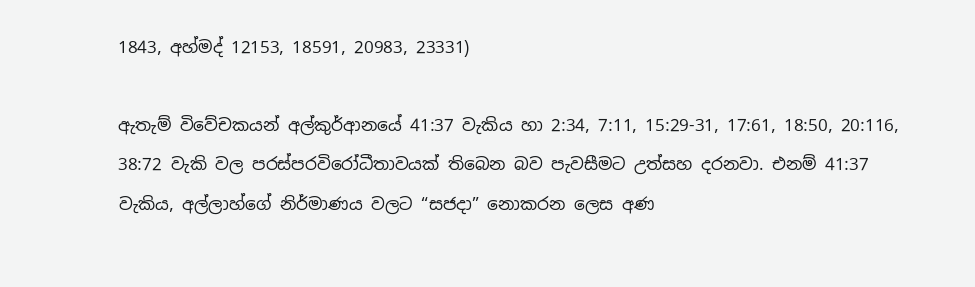1843, අහ්මද් 12153, 18591, 20983, 23331)

ඇතැම් විවේචකයන් අල්කුර්ආනයේ 41:37 වැකිය හා 2:34, 7:11, 15:29-31, 17:61, 18:50, 20:116, 38:72 වැකි වල පරස්පරවිරෝධීතාවයක් තිබෙන බව පැවසීමට උත්සහ දරනවා. එනම් 41:37 වැකිය, අල්ලාහ්ගේ නිර්මාණය වලට “සජදා” නොකරන ලෙස අණ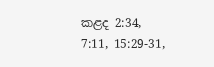කළද 2:34, 7:11, 15:29-31,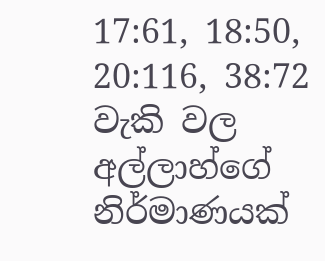17:61, 18:50, 20:116, 38:72 වැකි වල අල්ලාහ්ගේ නිර්මාණයක්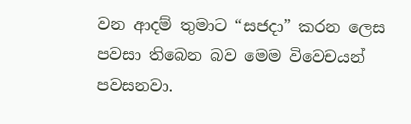වන ආදම් තුමාට “සජදා” කරන ලෙස පවසා තිබෙන බව මෙම විවෙචයන් පවසනවා.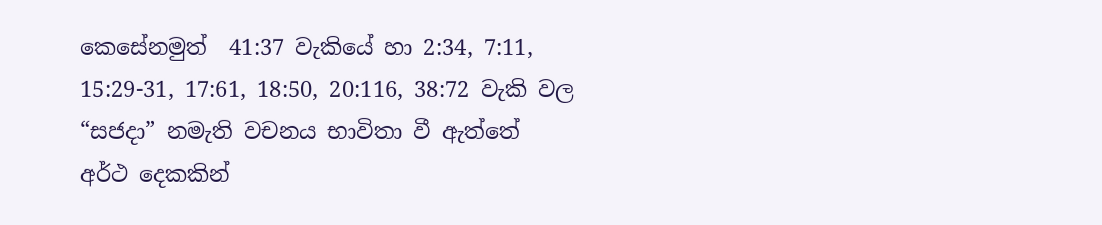කෙසේනමුත්  41:37 වැකියේ හා 2:34, 7:11, 15:29-31, 17:61, 18:50, 20:116, 38:72 වැකි වල “සජදා” නමැති වචනය භාවිතා වී ඇත්තේ අර්ථ දෙකකින්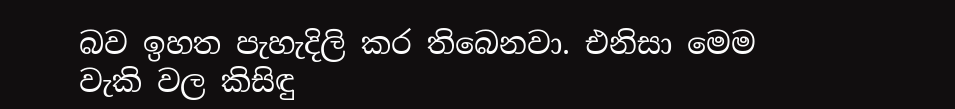බව ඉහත පැහැදිලි කර තිබෙනවා. එනිසා මෙම වැකි වල කිසිඳු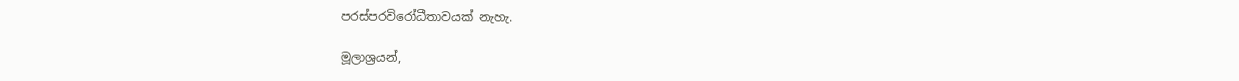පරස්පරවිරෝධීතාවයක් නැහැ.

මූලාශ්‍රයන්,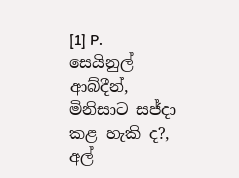[1] P. සෙයිනුල් ආබ්දීන්, මිනිසාට සජ්දා කළ හැකි ද?, අල්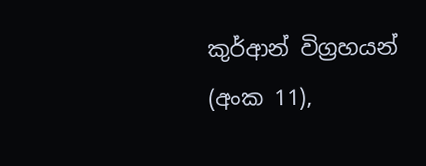කුර්ආන් විග්‍රහයන් (අංක 11),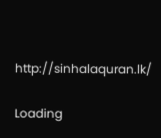http://sinhalaquran.lk/

Loading